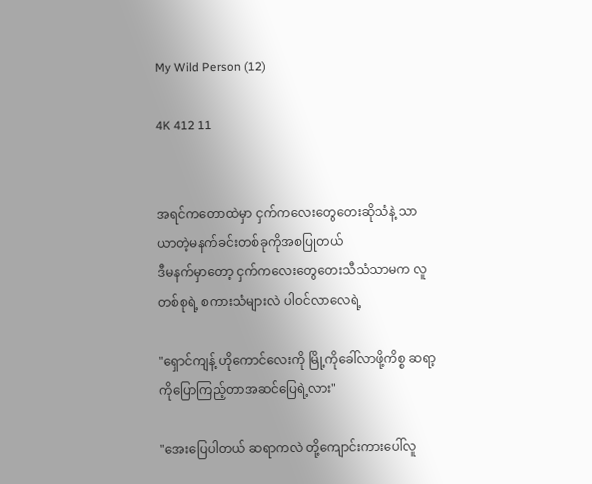My Wild Person (12)

4K 412 11


အရင်ကတောထဲမှာ ငှက်ကလေးတွေတေးဆိုသံနဲ့ သာယာတဲ့မနက်ခင်းတစ်ခုကိုအစပြုတယ်
ဒီမနက်မှာတော့ ငှက်ကလေးတွေတေးသီသံသာမက လူတစ်စုရဲ့ စကားသံများလဲ ပါဝင်လာလေရဲ့

"ရှောင်ကျန့် ဟိုကောင်လေးကို မြို့ကိုခေါ်လာဖို့ကိစ္စ ဆရာ့ကိုပြောကြည့်တာအဆင်ပြေရဲ့လား"

"အေးပြေပါတယ် ဆရာကလဲ တို့ကျောင်းကားပေါ်လူ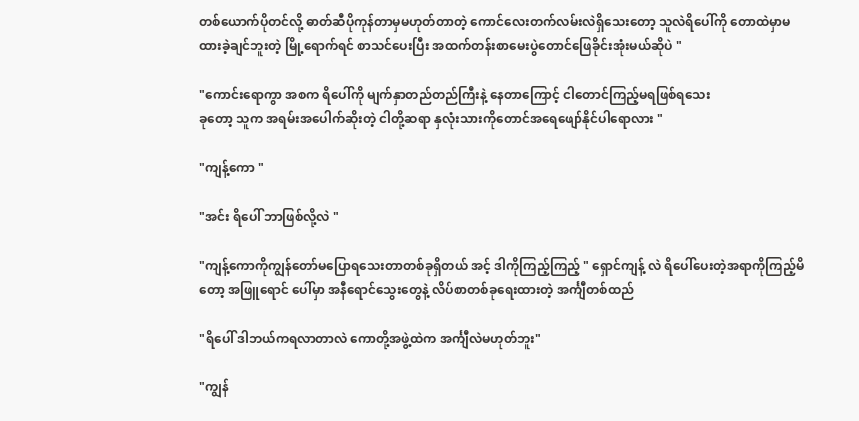တစ်ယောက်ပိုတင်လို့ ဓာတ်ဆီပိုကုန်တာမှမဟုတ်တာတဲ့ ကောင်လေးတက်လမ်းလဲရှိသေးတော့ သူလဲရိပေါ်ကို တောထဲမှာမထားခဲ့ချင်ဘူးတဲ့ မြို့ရောက်ရင် စာသင်ပေးပြီး အထက်တန်းစာမေးပွဲတောင်ဖြေခိုင်းအုံးမယ်ဆိုပဲ "

"ကောင်းရောကွာ အစက ရိပေါ်ကို မျက်နှာတည်တည်ကြီးနဲ့ နေတာကြောင့် ငါတောင်ကြည့်မရဖြစ်ရသေး
ခုတော့ သူက အရမ်းအပေါက်ဆိုးတဲ့ ငါတို့ဆရာ နှလုံးသားကိုတောင်အရေဖျော်နိုင်ပါရောလား "

"ကျန့်ကော "

"အင်း ရိပေါ် ဘာဖြစ်လို့လဲ "

"ကျန့်ကောကိုကျွန်တော်မပြောရသေးတာတစ်ခုရှိတယ် အင့် ဒါကိုကြည့်ကြည့် " ရှောင်ကျန့် လဲ ရိပေါ်ပေးတဲ့အရာကိုကြည့်မိတော့ အဖြူရောင် ပေါ်မှာ အနီရောင်သွေးတွေနဲ့ လိပ်စာတစ်ခုရေးထားတဲ့ အင်္ကျီတစ်ထည်

"ရိပေါ် ဒါဘယ်ကရလာတာလဲ ကောတို့အဖွဲ့ထဲက အင်္ကျီလဲမဟုတ်ဘူး"

"ကျွန်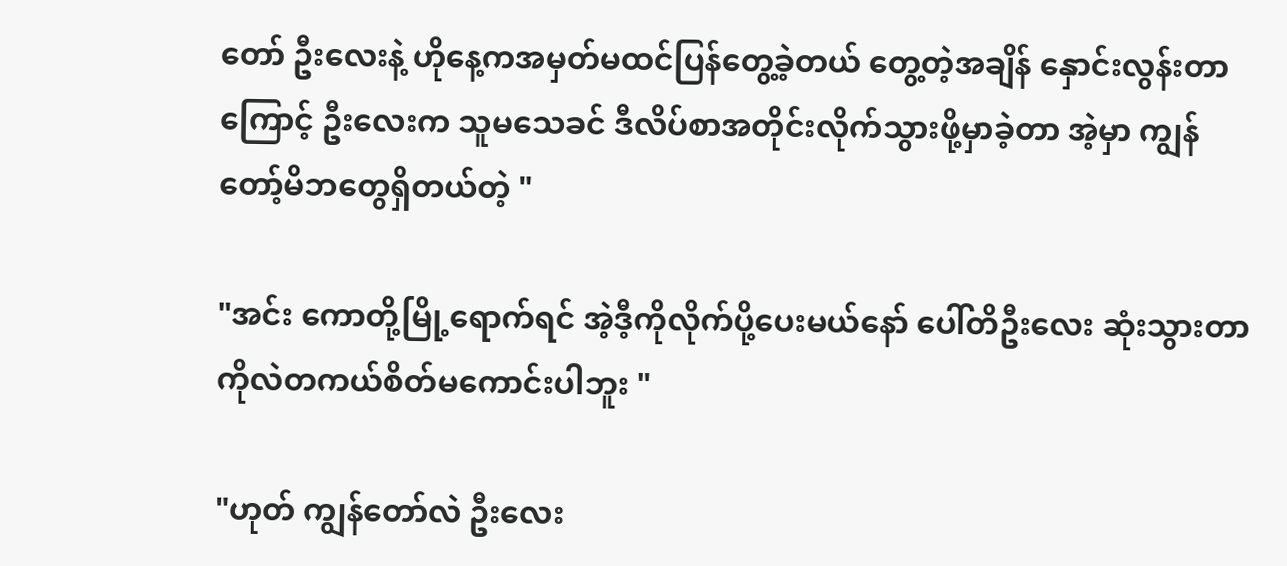တော် ဦးလေးနဲ့ ဟိုနေ့ကအမှတ်မထင်ပြန်တွေ့ခဲ့တယ် တွေ့တဲ့အချိန် နှောင်းလွန်းတာကြောင့် ဦးလေးက သူမသေခင် ဒီလိပ်စာအတိုင်းလိုက်သွားဖို့မှာခဲ့တာ အဲ့မှာ ကျွန်တော့်မိဘတွေရှိတယ်တဲ့ "

"အင်း ကောတို့မြို့ရောက်ရင် အဲ့ဒီ့ကိုလိုက်ပို့ပေးမယ်နော် ပေါ်တိဦးလေး ဆုံးသွားတာကိုလဲတကယ်စိတ်မကောင်းပါဘူး "

"ဟုတ် ကျွန်တော်လဲ ဦးလေး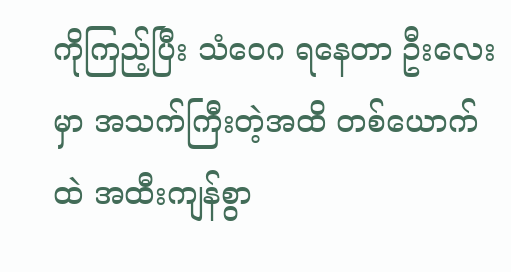ကိုကြည့်ပြီး သံဝေဂ ရနေတာ ဦးလေးမှာ အသက်ကြီးတဲ့အထိ တစ်ယောက်ထဲ အထီးကျန်စွာ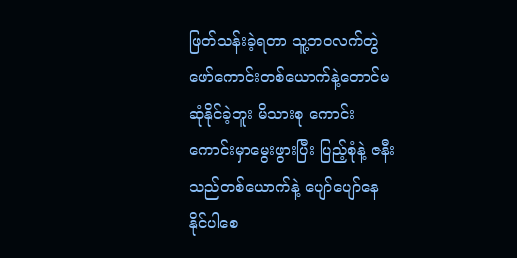ဖြတ်သန်းခဲ့ရတာ သူ့ဘဝလက်တွဲဖော်ကောင်းတစ်ယောက်နဲ့တောင်မဆုံနိုင်ခဲ့ဘူး မိသားစု ကောင်းကောင်းမှာမွေးဖွားပြီး ပြည့်စုံနဲ့ ဇနီးသည်တစ်ယောက်နဲ့ ပျော်ပျော်နေနိုင်ပါစေ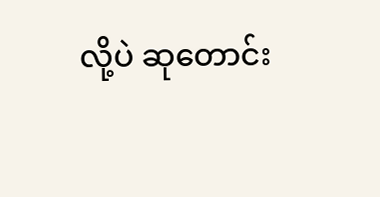လို့ပဲ ဆုတောင်း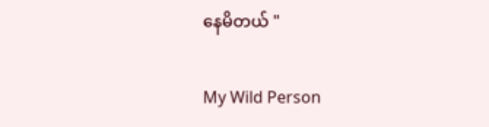နေမိတယ် "

My Wild Person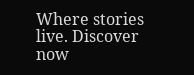Where stories live. Discover now